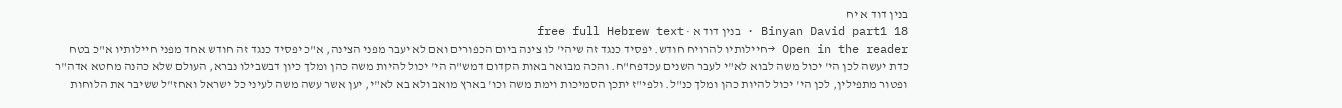בנין דוד א יח
Binyan David part1 18 · בנין דוד א · free full Hebrew text
Open in the reader →חיילותיו להרויח חודש. יפסיד כנגד זה שיהי' לו צינה ביום הכפורים ואם לא יעבר מפני הצינה, א"כ יפסיד כנגד זה חודש אחד מפני חיילותיו א"כ בטח כדת יעשה לכן הי' יכול משה לבוא לא"י לעבר השנים עכדפח"ח. והכה מבואר באות הקדום דמש"ה הי' יכול להיות משה כהן ומלך כיון דבשבילו נברא, העולם שלא כהנה מחטא אדה"ר ופטור מתפילין, לכן הי' יכול להיות כהן ומלך כנ"ל. ולפי"ז יתכן הסמיכות וימת משה וכו' בארץ מואב ולא בא לא"י, יען אשר עשה משה לעיני כל ישראל ואחז"ל ששיבר את הלוחות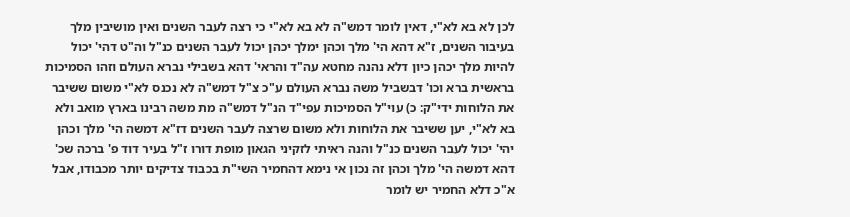לכן לא בא לא"י, דאין לומר דמש"ה לא בא לא"י כי רצה לעבר השנים ואין מושיבין מלך בעיבור השנים, ז"א דהא הי' מלך וכהן ימלך יכהן יכול לעבר השנים כנ"ל וה"ט דהי' יכול להיות מלך יכהן כיון דלא נהנה מחטא עה"ד והראי' דהא בשבילי נברא העולם וזהו הסמיכות בראשית ברא וכו' דבשביל משה נברא העולם ע"כ צ"ל דמש"ה לא נכנס לא"י משום ששיבר את הלוחות ידי"ק: כ) עוי"ל הסמיכות עפי"ד הנ"ל דמש"ה מת משה רבינו בארץ מואב ולא בא לא"י, יען ששיבר את הלוחות ולא משום שרצה לעבר השנים דז"א דמשה הי' מלך וכהן יהי' יכול לעבר השנים כנ"ל והנה ראיתי לזקיני הגאון מופת דורו ז"ל בעיר דוד פ' ברכה שכ' דהא דמשה הי' מלך וכהן זה נכון אי נימא דהחמיר השי"ת בכבוד צדיקים יותר מכבודו, אבל א"כ דלא החמיר יש לומר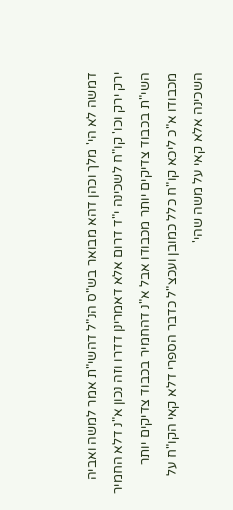דמשה לא הי' מלך וכהן דהא מבואר בש"ס הנ"ל דהשי"ת אמר למשה ואביה ירק ירק וכו' קו"ח לשכינה י"ד דרום אלא דאמרינן דדרו וזה נכון א"נ דלא החמיר השי"ת בכבוד צדיקים יותר מכבודו אבל א"נ דהחמיר בכבוד צדיקים יותר מכבודו א"כ ליכא קו"ח כלל כמובן ועכצ"ל כדבר הספרי דלא קאי הקו"ח על השכינה אלא קאי על משה שהי'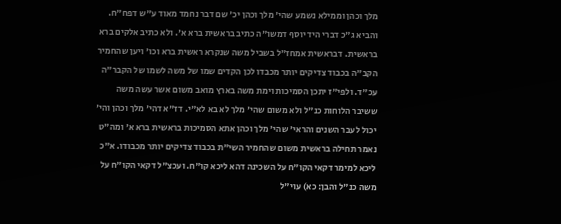מלך וכהן וממילא נשמע שהי' מלך וכהן יכ' שם דבר נחמד מאוד ע"ש דפח"ח. והביא ג"כ דברי היד יוסף דמשו"ה כתיב בראשית ברא א'. ולא כתיב אלקים ברא בראשית. דבראשית אמחז"ל בשביל משה שנקרא ראשית ברא וכו' ויען שהחמיר הקב"ה בכבוד צדיקים יותר מכבדו לכן הקדים שמו של משה לשמו של הקבר"ה עכ"ד. ולפי"ז יתכן הסמיכות וימת משה בארץ מואב משום אשר עשה משה ששיבר הלוחות כנ"ל ולא משום שהי' מלך לא בא לא"י. דז"א דהי' מלך וכהן והי' יכול לעבר השנים והראי' שהי' מלך וכהן אתא הסמיכות בראשית ברא א' ומה"ט נאמר תחילה בראשית משום שהחמיר השי"ת בכבוד צדיקים יותר מכבודו. א"כ ליכא למימר דקאי הקו"ח על השכינה דהא ליכא קו"ח. ועכצ"ל דקאי הקו"ח על משה כנ"ל והבן: כא) עוי"ל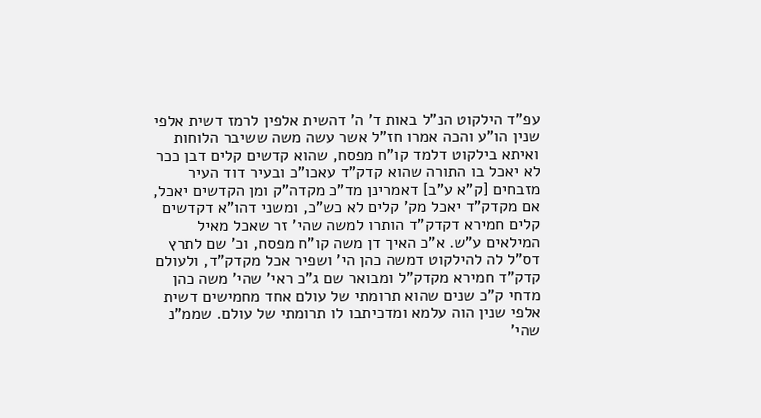עפ"ד הילקוט הנ"ל באות ד' ה' דהשית אלפין לרמז דשית אלפי שנין הו"ע והכה אמרו חז"ל אשר עשה משה ששיבר הלוחות ואיתא בילקוט דלמד קו"ח מפסח, שהוא קדשים קלים דבן ככר לא יאכל בו התורה שהוא קדק"ד עאכו"כ ובעיר דוד העיר מזבחים [ק"א ע"ב] דאמרינן מד"כ מקדה"ק ומן הקדשים יאכל, אם מקדק"ד יאכל מק' קלים לא כש"כ, ומשני דהו"א דקדשים קלים חמירא דקדק"ד הותרו למשה שהי' זר שאכל מאיל המילאים ע"ש. א"כ האיך דן משה קו"ח מפסח, וכ' שם לתרץ דס"ל לה להילקוט דמשה כהן הי' ושפיר אכל מקדק"ד, ולעולם קדק"ד חמירא מקדק"ל ומבואר שם ג"כ ראי' שהי' משה כהן מדחי ק"כ שנים שהוא תרומתי של עולם אחד מחמישים דשית אלפי שנין הוה עלמא ומדכיתבו לו תרומתי של עולם. שממ"נ שהי'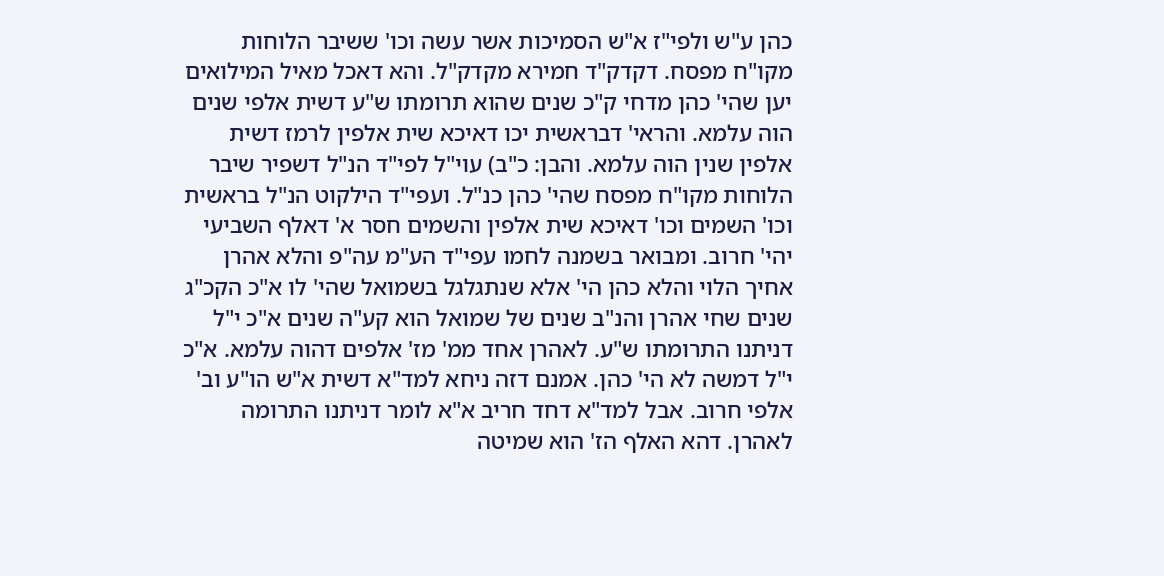כהן ע"ש ולפי"ז א"ש הסמיכות אשר עשה וכו' ששיבר הלוחות מקו"ח מפסח. דקדק"ד חמירא מקדק"ל. והא דאכל מאיל המילואים יען שהי' כהן מדחי ק"כ שנים שהוא תרומתו ש"ע דשית אלפי שנים הוה עלמא. והראי' דבראשית יכו דאיכא שית אלפין לרמז דשית אלפין שנין הוה עלמא. והבן: כ"ב) עוי"ל לפי"ד הנ"ל דשפיר שיבר הלוחות מקו"ח מפסח שהי' כהן כנ"ל. ועפי"ד הילקוט הנ"ל בראשית וכו' השמים וכו' דאיכא שית אלפין והשמים חסר א' דאלף השביעי יהי' חרוב. ומבואר בשמנה לחמו עפי"ד הע"מ עה"פ והלא אהרן אחיך הלוי והלא כהן הי' אלא שנתגלגל בשמואל שהי' לו א"כ הקכ"ג שנים שחי אהרן והנ"ב שנים של שמואל הוא קע"ה שנים א"כ י"ל דניתנו התרומתו ש"ע. לאהרן אחד ממ' מז' אלפים דהוה עלמא. א"כ י"ל דמשה לא הי' כהן. אמנם דזה ניחא למד"א דשית א"ש הו"ע וב' אלפי חרוב. אבל למד"א דחד חריב א"א לומר דניתנו התרומה לאהרן. דהא האלף הז' הוא שמיטה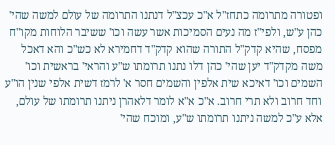ופטורה מתרומה כתחז"ל א"כ עכצ"ל דנתנו התרומה של עולם למשה שהי' כהן ע"ש, ולפי"ז מה נעים הסמיכות אשר עשה וכו' ששיבר הלוחות מקו"ח מפסח, שהיא קדק"ל התורה שהוא קדק"ד דחמירא לא כש"כ והא דאכל משה מקדק"ד יען שהי' כהן דלו נתנו תרומתו ש"ע והראי' בראשית וכו' השמים וכו' דאיכא שית אלפין והשמים חסר א' לרמז דשית אלפי שנין הו"ע וחד חרוב ולא תרי חרוב. א"כ א"א לומר דלאהרן ניתנו תרומתו של עולם, אלא ע"כ למשה ניתנו תרומתו ש"ע, ומוכח שהי'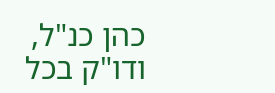כהן כנ"ל, ודו"ק בכל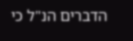הדברים הנ"ל כי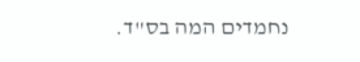נחמדים המה בס"ד.